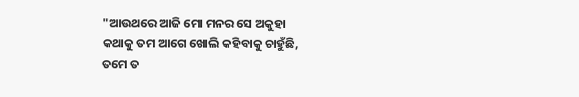"ଆଉଥରେ ଆଜି ମୋ ମନର ସେ ଅକୁହା
କଥାକୁ ତମ ଆଗେ ଖୋଲି କହିବାକୁ ଚାହୁଁଛି,
ତମେ ତ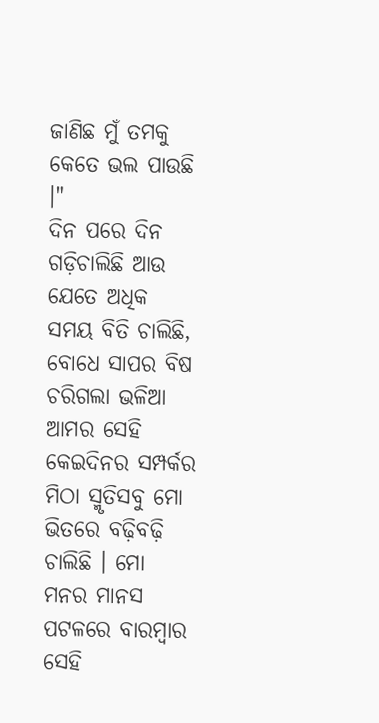ଜାଣିଛ ମୁଁ ତମକୁ କେତେ ଭଲ ପାଉଛି ।"
ଦିନ ପରେ ଦିନ ଗଡ଼ିଚାଲିଛି ଆଉ ଯେତେ ଅଧିକ ସମୟ ବିତି ଚାଲିଛି, ବୋଧେ ସାପର ବିଷ ଚରିଗଲା ଭଳିଆ ଆମର ସେହି କେଇଦିନର ସମ୍ପର୍କର ମିଠା ସ୍ମୃତିସବୁ ମୋ ଭିତରେ ବଢ଼ିବଢ଼ି ଚାଲିଛି । ମୋ ମନର ମାନସ ପଟଳରେ ବାରମ୍ବାର ସେହି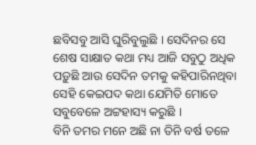ଛବିସବୁ ଆସି ଘୁରିବୁଲୁଛି । ସେଦିନର ସେ ଶେଷ ସାକ୍ଷାତ କଥା ମଧ୍ୟ ଆଜି ସବୁଠୁ ଅଧିକ ପଡ଼ୁଛି ଆଉ ସେଦିନ ତମକୁ କହିପାରିନଥିବା ସେହି କେଇପଦ କଥା ଯେମିତି ମୋତେ ସବୁବେଳେ ଅଟ୍ଟହାସ୍ୟ କରୁଛି ।
ବିନି ତମର ମନେ ଅଛି ନା ତିନି ବର୍ଷ ତଳେ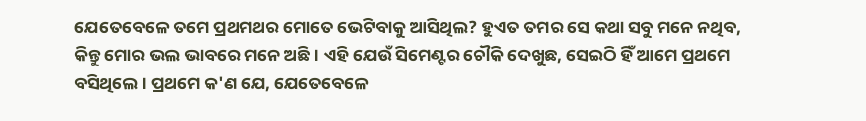ଯେତେବେଳେ ତମେ ପ୍ରଥମଥର ମୋତେ ଭେଟିବାକୁ ଆସିଥିଲ? ହୁଏତ ତମର ସେ କଥା ସବୁ ମନେ ନଥିବ, କିନ୍ତୁ ମୋର ଭଲ ଭାବରେ ମନେ ଅଛି । ଏହି ଯେଉଁ ସିମେଣ୍ଟର ଚୌକି ଦେଖୁଛ, ସେଇଠି ହିଁ ଆମେ ପ୍ରଥମେ ବସିଥିଲେ । ପ୍ରଥମେ କ'ଣ ଯେ, ଯେତେବେଳେ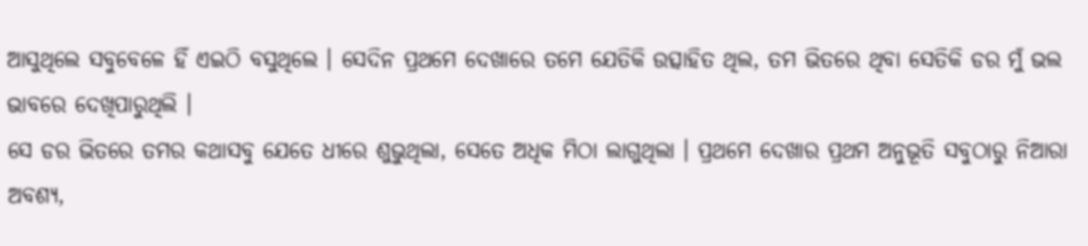ଆସୁଥିଲେ ସବୁବେଳେ ହିଁ ଏଇଠି ବସୁଥିଲେ । ସେଦିନ ପ୍ରଥମେ ଦେଖାରେ ତମେ ଯେତିକି ଉତ୍ସାହିତ ଥିଲ, ତମ ଭିତରେ ଥିବା ସେତିକି ଡର ମୁଁ ଭଲ ଭାବରେ ଦେଖିପାରୁଥିଲି ।
ସେ ଡର ଭିତରେ ତମର କଥାସବୁ ଯେତେ ଧୀରେ ଶୁଭୁଥିଲା, ସେତେ ଅଧିକ ମିଠା ଲାଗୁଥିଲା । ପ୍ରଥମେ ଦେଖାର ପ୍ରଥମ ଅନୁଭୂତି ସବୁଠାରୁ ନିଆରା ଅବଶ୍ୟ,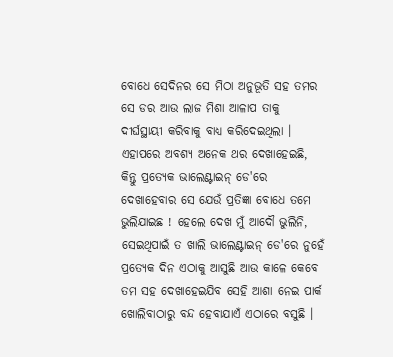ବୋଧେ ସେଦିନର ସେ ମିଠା ଅନୁଭୂତି ସହ ତମର ସେ ଡର ଆଉ ଲାଜ ମିଶା ଆଳାପ ତାକୁ ଦୀର୍ଘସ୍ଥାୟୀ କରିବାକୁ ବାଧ୍ୟ କରିଦେଇଥିଲା । ଏହାପରେ ଅବଶ୍ୟ ଅନେକ ଥର ଦେଖାହେଇଛି, କିନ୍ତୁ ପ୍ରତ୍ୟେକ ଭାଲେଣ୍ଟାଇନ୍ ଡେ'ରେ ଦେଖାହେବାର ସେ ଯେଉଁ ପ୍ରତିଜ୍ଞା ବୋଧେ ତମେ ଭୁଲିଯାଇଛ ! ହେଲେ ଦେଖ ମୁଁ ଆଦୌ ଭୁଲିନି, ସେଇଥିପାଇଁ ତ ଖାଲି ଭାଲେଣ୍ଟାଇନ୍ ଡେ'ରେ ନୁହେଁ ପ୍ରତ୍ୟେକ ଦିନ ଏଠାକୁ ଆସୁଛି ଆଉ କାଳେ କେବେ ତମ ସହ ଦେଖାହେଇଯିବ ସେହି ଆଶା ନେଇ ପାର୍କ ଖୋଲିବାଠାରୁ ବନ୍ଦ ହେବାଯାଏଁ ଏଠାରେ ବସୁଛି ।